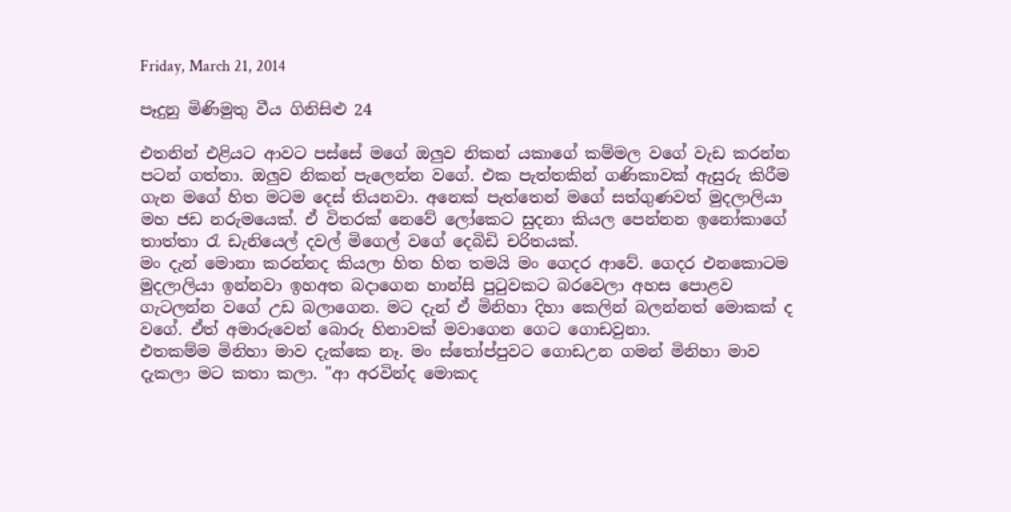Friday, March 21, 2014

පෑදුනු මිණිමුතු වීය ගිනිසිළු 24

එතනින් එළියට ආවට පස්සේ මගේ ඔලුව නිකන් යකාගේ කම්මල වගේ වැඩ කරන්න පටන් ගත්තා. ඔලුව නිකන් පැලෙන්න වගේ. එක පැත්තකින් ගණිකාවක් ඇසුරු කිරීම ගැන මගේ හිත මටම දෙස් තියනවා. අනෙක් පැත්තෙන් මගේ සත්ගුණවත් මුදලාලියා මහ ජඩ නරුමයෙක්. ඒ විතරක් නෙවේ ලෝකෙට සුදනා කියල පෙන්නන ඉනෝකාගේ තාත්තා රැ ඩැනියෙල් දවල් මිගෙල් වගේ දෙබිඩි චරිතයක්.
මං දැන් මොනා කරන්නද කියලා හිත හිත තමයි මං ගෙදර ආවේ. ගෙදර එනකොටම මුදලාලියා ඉන්නවා ඉහඅත බදාගෙන හාන්සි පුටුවකට බරවෙලා අහස පොළව ගැටලන්න වගේ උඩ බලාගෙන. මට දැන් ඒ මිනිහා දිහා කෙලින් බලන්නත් මොකක් ද වගේ. ඒත් අමාරුවෙන් බොරු හිනාවක් මවාගෙන ගෙට ගොඩවුනා.
එතකම්ම මිනිහා මාව දැක්කෙ නෑ. මං ස්තෝප්පුවට ගොඩඋන ගමන් මිනිහා මාව දැකලා මට කතා කලා. "ආ අරවින්ද මොකද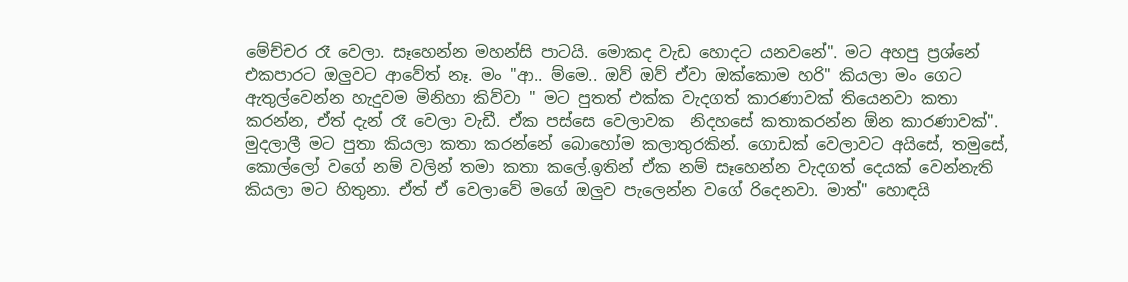මේච්චර රෑ වෙලා. සෑහෙන්න මහන්සි පාටයි. මොකද වැඩ හොදට යනවනේ". මට අහපු ප්‍රශ්නේ එකපාරට ඔලුවට ආවේත් නෑ. මං "ආ.. ම්මෙ.. ඔව් ඔව් ඒවා ඔක්කොම හරි" කියලා මං ගෙට ඇතුල්වෙන්න හැදුවම මිනිහා කිව්වා " මට පුතත් එක්ක වැදගත් කාරණාවක් තියෙනවා කතා කරන්න, ඒත් දැන් රෑ වෙලා වැඩී. ඒක පස්සෙ වෙලාවක  නිදහසේ කතාකරන්න ඕන කාරණාවක්". මුදලාලී මට පුතා කියලා කතා කරන්නේ බොහෝම කලාතුරකින්. ගොඩක් වෙලාවට අයිසේ, තමුසේ, කොල්ලෝ වගේ නම් වලින් තමා කතා කලේ.ඉතින් ඒක නම් සෑහෙන්න වැදගත් දෙයක් වෙන්නැති කියලා මට හිතුනා. ඒත් ඒ වෙලාවේ මගේ ඔලුව පැලෙන්න වගේ රිදෙනවා. මාත්" හොඳයි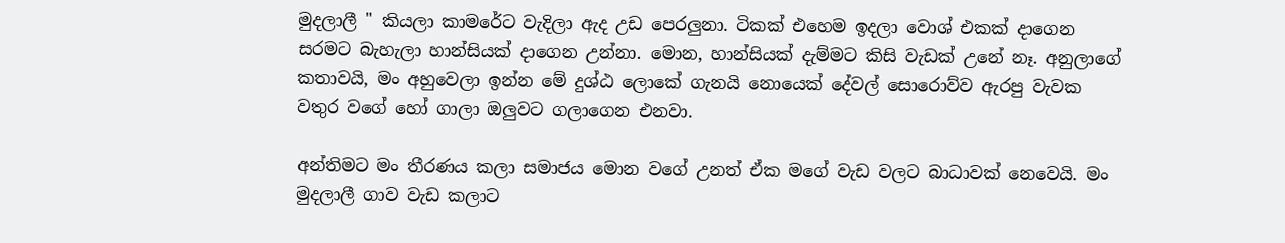මුදලාලී " කියලා කාමරේට වැදිලා ඇද උඩ පෙරලුනා. ටිකක් එහෙම ඉදලා වොශ් එකක් දාගෙන සරමට බැහැලා හාන්සියක් දාගෙන උන්නා. මොන, හාන්සියක් දැම්මට කිසි වැඩක් උනේ නෑ. අනුලාගේ කතාවයි, මං අහුවෙලා ඉන්න මේ දුශ්ඨ ලොකේ ගැනයි නොයෙක් දේවල් සොරොව්ව ඇරපු වැවක වතුර වගේ හෝ ගාලා ඔලුවට ගලාගෙන එනවා.

අන්තිමට මං තීරණය කලා සමාජය මොන වගේ උනත් ඒක මගේ වැඩ වලට බාධාවක් නෙවෙයි. මං මුදලාලී ගාව වැඩ කලාට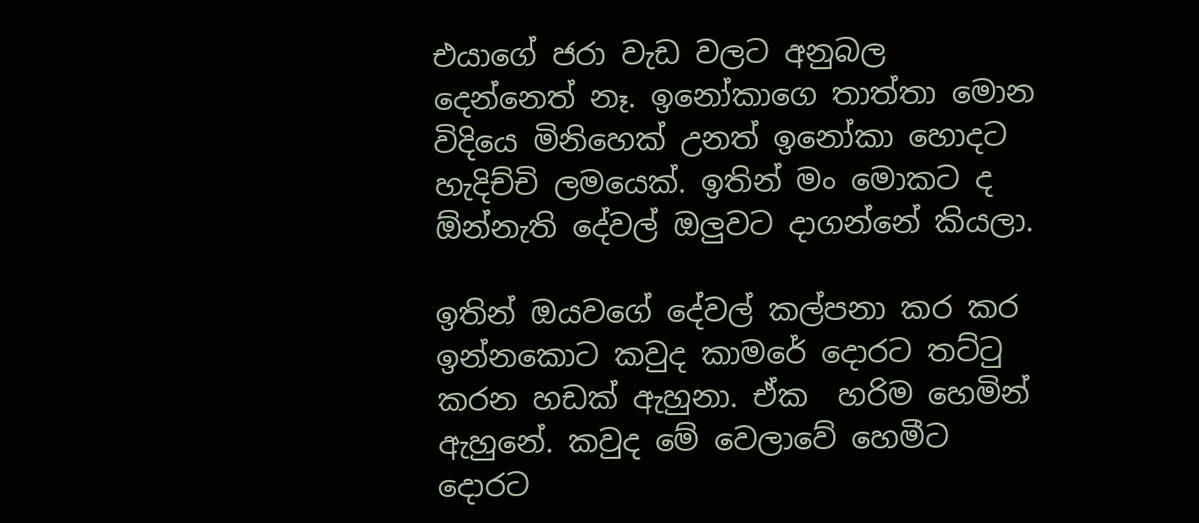එයාගේ ජරා වැඩ වලට අනුබල දෙන්නෙත් නෑ. ඉනෝකාගෙ තාත්තා මොන විදියෙ මිනිහෙක් උනත් ඉනෝකා හොදට හැදිච්චි ලමයෙක්. ඉතින් මං මොකට ද ඕන්නැති දේවල් ඔලුවට දාගන්නේ කියලා.

ඉතින් ඔයවගේ දේවල් කල්පනා කර කර ඉන්නකොට කවුද කාමරේ දොරට තට්ටු කරන හඩක් ඇහුනා. ඒක  හරිම හෙමින් ඇහුනේ. කවුද මේ වෙලාවේ හෙමීට දොරට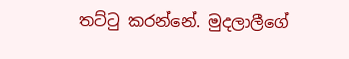තට්ටු කරන්නේ. මුදලාලීගේ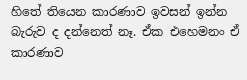හිතේ තියෙන කාරණාව ඉවසන් ඉන්න බැරුව ද දන්නෙත් නෑ. ඒක එහෙමනං ඒ කාරණාව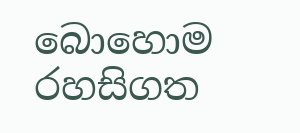බොහොම රහසිගත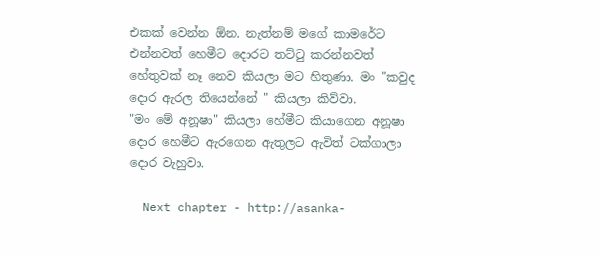එකක් වෙන්න ඕන. නැත්නම් මගේ කාමරේට එන්නවත් හෙමීට දොරට තට්ටු කරන්නවත් හේතුවක් නෑ නෙව කියලා මට හිතුණා. මං "කවුද දොර ඇරල තියෙන්නේ " කියලා කිව්වා.
"මං මේ අනූෂා" කියලා හේමීට කියාගෙන අනූෂා දොර හෙමීට ඇරගෙන ඇතුලට ඇවිත් ටක්ගාලා දොර වැහුවා.

  Next chapter - http://asanka-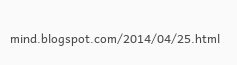mind.blogspot.com/2014/04/25.html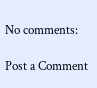No comments:

Post a Comment